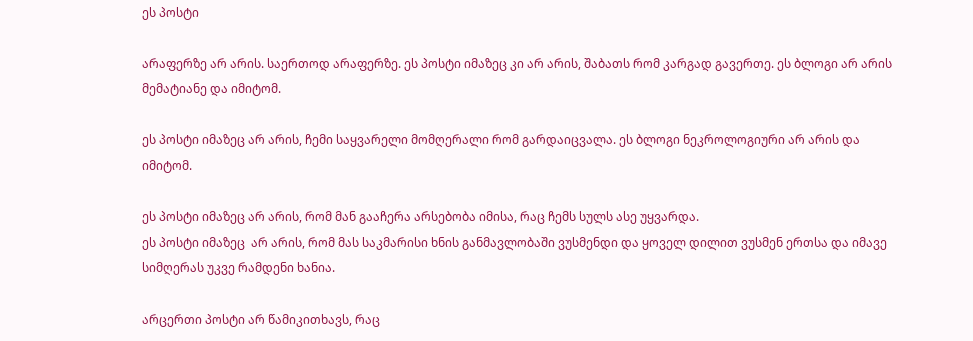ეს პოსტი

არაფერზე არ არის. საერთოდ არაფერზე. ეს პოსტი იმაზეც კი არ არის, შაბათს რომ კარგად გავერთე. ეს ბლოგი არ არის მემატიანე და იმიტომ.

ეს პოსტი იმაზეც არ არის, ჩემი საყვარელი მომღერალი რომ გარდაიცვალა. ეს ბლოგი ნეკროლოგიური არ არის და იმიტომ.

ეს პოსტი იმაზეც არ არის, რომ მან გააჩერა არსებობა იმისა, რაც ჩემს სულს ასე უყვარდა.
ეს პოსტი იმაზეც  არ არის, რომ მას საკმარისი ხნის განმავლობაში ვუსმენდი და ყოველ დილით ვუსმენ ერთსა და იმავე სიმღერას უკვე რამდენი ხანია.

არცერთი პოსტი არ წამიკითხავს, რაც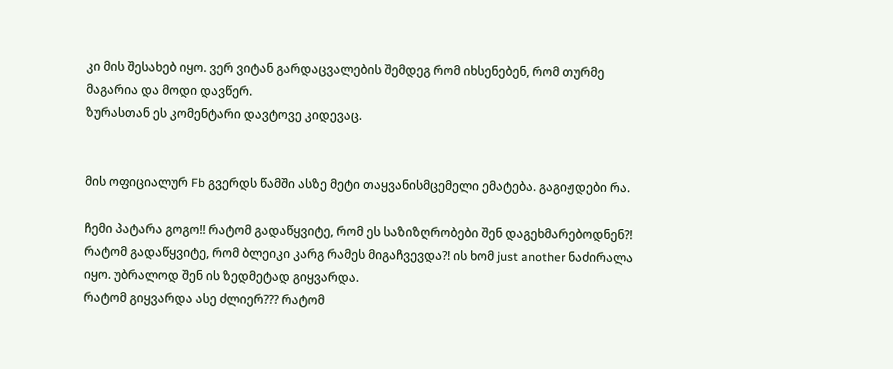კი მის შესახებ იყო. ვერ ვიტან გარდაცვალების შემდეგ რომ იხსენებენ, რომ თურმე მაგარია და მოდი დავწერ.
ზურასთან ეს კომენტარი დავტოვე კიდევაც.


მის ოფიციალურ Fb გვერდს წამში ასზე მეტი თაყვანისმცემელი ემატება. გაგიჟდები რა.

ჩემი პატარა გოგო!! რატომ გადაწყვიტე, რომ ეს საზიზღრობები შენ დაგეხმარებოდნენ?! რატომ გადაწყვიტე, რომ ბლეიკი კარგ რამეს მიგაჩვევდა?! ის ხომ just another ნაძირალა იყო. უბრალოდ შენ ის ზედმეტად გიყვარდა.
რატომ გიყვარდა ასე ძლიერ??? რატომ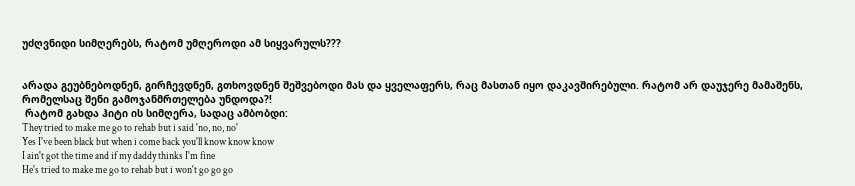უძღვნიდი სიმღერებს, რატომ უმღეროდი ამ სიყვარულს???


არადა გეუბნებოდნენ, გირჩევდნენ, გთხოვდნენ შეშვებოდი მას და ყველაფერს, რაც მასთან იყო დაკავშირებული. რატომ არ დაუჯერე მამაშენს, რომელსაც შენი გამოჯანმრთელება უნდოდა?!
 რატომ გახდა ჰიტი ის სიმღერა, სადაც ამბობდი:
They tried to make me go to rehab but i said 'no, no, no'
Yes I've been black but when i come back you'll know know know
I ain't got the time and if my daddy thinks I'm fine
He's tried to make me go to rehab but i won't go go go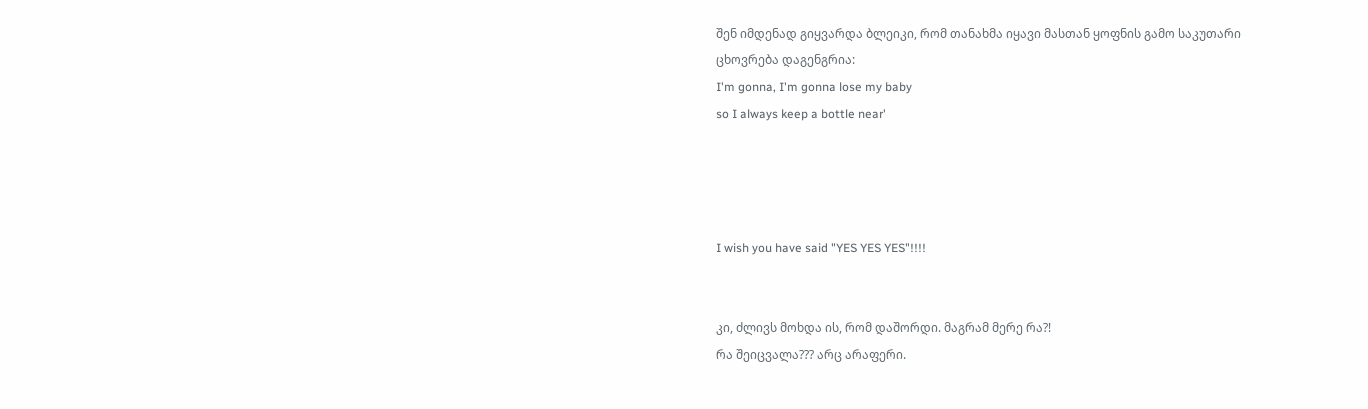შენ იმდენად გიყვარდა ბლეიკი, რომ თანახმა იყავი მასთან ყოფნის გამო საკუთარი ცხოვრება დაგენგრია:
I'm gonna, I'm gonna lose my baby
so I always keep a bottle near'




I wish you have said "YES YES YES"!!!!


კი, ძლივს მოხდა ის, რომ დაშორდი. მაგრამ მერე რა?!
რა შეიცვალა??? არც არაფერი.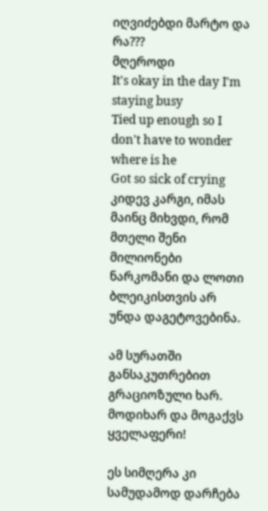იღვიძებდი მარტო და რა???
მღეროდი
It's okay in the day I'm staying busy
Tied up enough so I don't have to wonder where is he
Got so sick of crying
კიდევ კარგი, იმას მაინც მიხვდი, რომ მთელი შენი მილიონები ნარკომანი და ლოთი ბლეიკისთვის არ უნდა დაგეტოვებინა.

ამ სურათში განსაკუთრებით გრაციოზული ხარ.
მოდიხარ და მოგაქვს ყველაფერი!

ეს სიმღერა კი სამუდამოდ დარჩება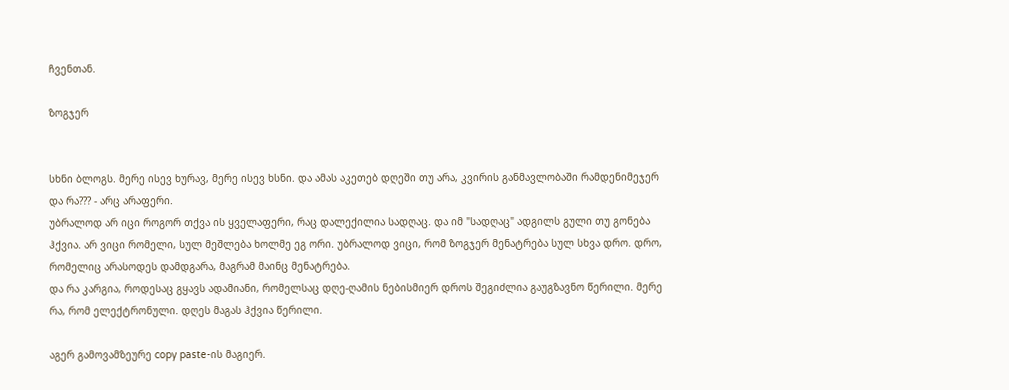ჩვენთან.

ზოგჯერ


სხნი ბლოგს. მერე ისევ ხურავ, მერე ისევ ხსნი. და ამას აკეთებ დღეში თუ არა, კვირის განმავლობაში რამდენიმეჯერ და რა??? - არც არაფერი.
უბრალოდ არ იცი როგორ თქვა ის ყველაფერი, რაც დალექილია სადღაც. და იმ "სადღაც" ადგილს გული თუ გონება ჰქვია. არ ვიცი რომელი, სულ მეშლება ხოლმე ეგ ორი. უბრალოდ ვიცი, რომ ზოგჯერ მენატრება სულ სხვა დრო. დრო, რომელიც არასოდეს დამდგარა, მაგრამ მაინც მენატრება.
და რა კარგია, როდესაც გყავს ადამიანი, რომელსაც დღე-ღამის ნებისმიერ დროს შეგიძლია გაუგზავნო წერილი. მერე რა, რომ ელექტრონული. დღეს მაგას ჰქვია წერილი.

აგერ გამოვამზეურე copy paste-ის მაგიერ.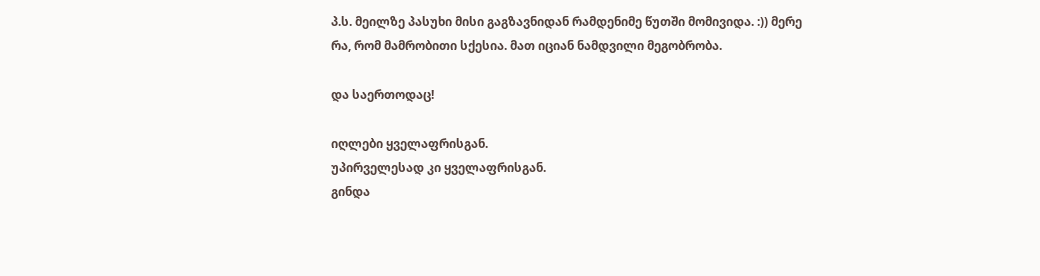პ.ს. მეილზე პასუხი მისი გაგზავნიდან რამდენიმე წუთში მომივიდა. :)) მერე რა, რომ მამრობითი სქესია. მათ იციან ნამდვილი მეგობრობა.

და საერთოდაც!

იღლები ყველაფრისგან.
უპირველესად კი ყველაფრისგან.
გინდა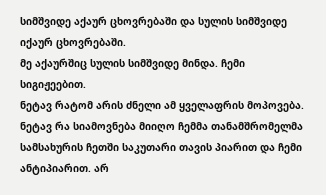სიმშვიდე აქაურ ცხოვრებაში და სულის სიმშვიდე იქაურ ცხოვრებაში.
მე აქაურშიც სულის სიმშვიდე მინდა. ჩემი სიგიჟეებით.
ნეტავ რატომ არის ძნელი ამ ყველაფრის მოპოვება.
ნეტავ რა სიამოვნება მიიღო ჩემმა თანამშრომელმა სამსახურის ჩეთში საკუთარი თავის პიარით და ჩემი ანტიპიარით. არ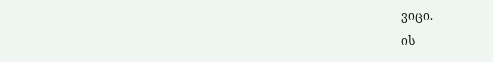ვიცი.
ის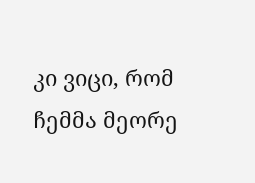კი ვიცი, რომ ჩემმა მეორე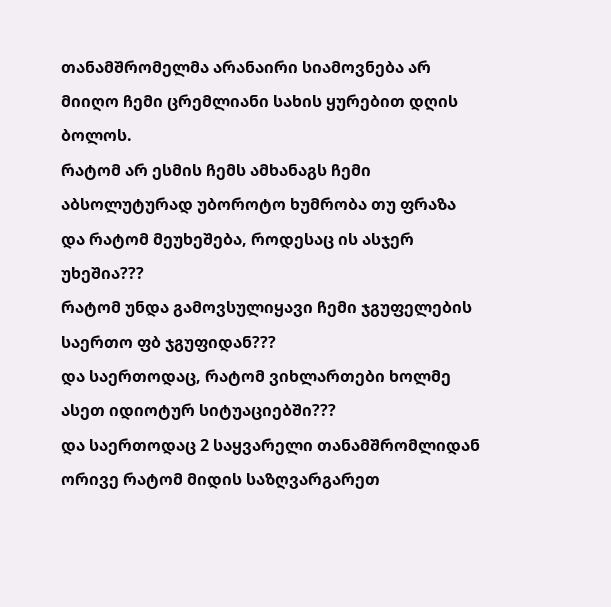თანამშრომელმა არანაირი სიამოვნება არ მიიღო ჩემი ცრემლიანი სახის ყურებით დღის ბოლოს.
რატომ არ ესმის ჩემს ამხანაგს ჩემი აბსოლუტურად უბოროტო ხუმრობა თუ ფრაზა და რატომ მეუხეშება, როდესაც ის ასჯერ უხეშია???
რატომ უნდა გამოვსულიყავი ჩემი ჯგუფელების საერთო ფბ ჯგუფიდან???
და საერთოდაც, რატომ ვიხლართები ხოლმე ასეთ იდიოტურ სიტუაციებში???
და საერთოდაც 2 საყვარელი თანამშრომლიდან ორივე რატომ მიდის საზღვარგარეთ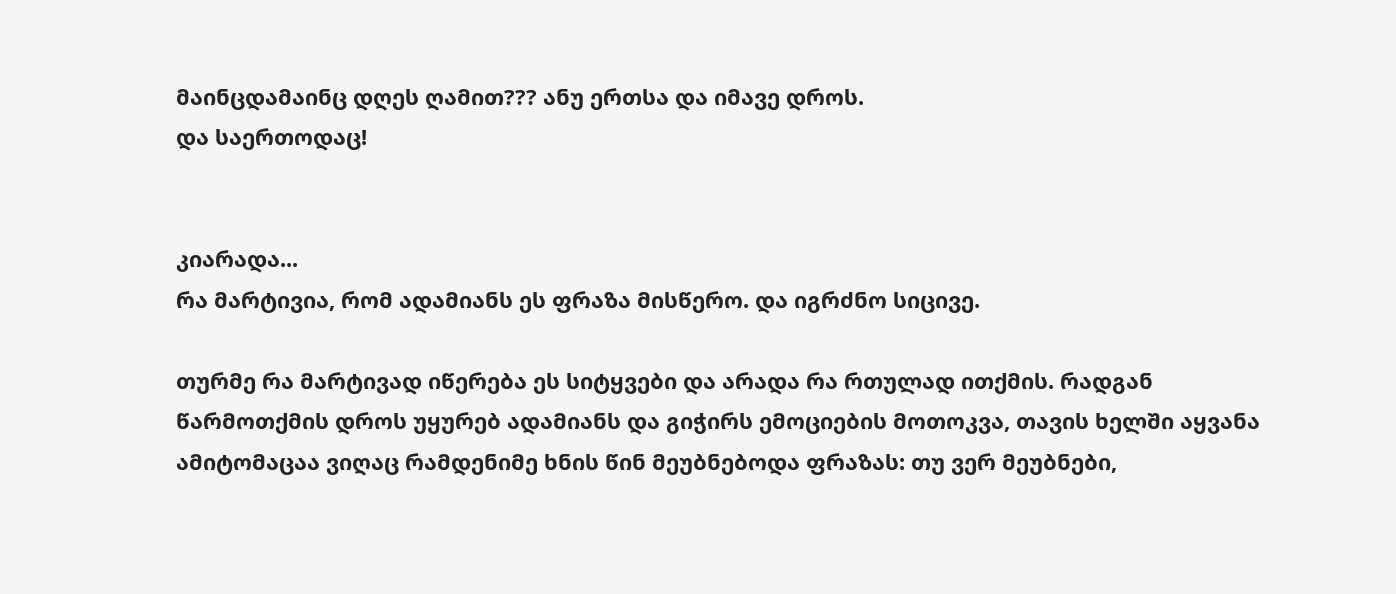მაინცდამაინც დღეს ღამით??? ანუ ერთსა და იმავე დროს.
და საერთოდაც!


კიარადა...
რა მარტივია, რომ ადამიანს ეს ფრაზა მისწერო. და იგრძნო სიცივე.

თურმე რა მარტივად იწერება ეს სიტყვები და არადა რა რთულად ითქმის. რადგან წარმოთქმის დროს უყურებ ადამიანს და გიჭირს ემოციების მოთოკვა, თავის ხელში აყვანა ამიტომაცაა ვიღაც რამდენიმე ხნის წინ მეუბნებოდა ფრაზას: თუ ვერ მეუბნები,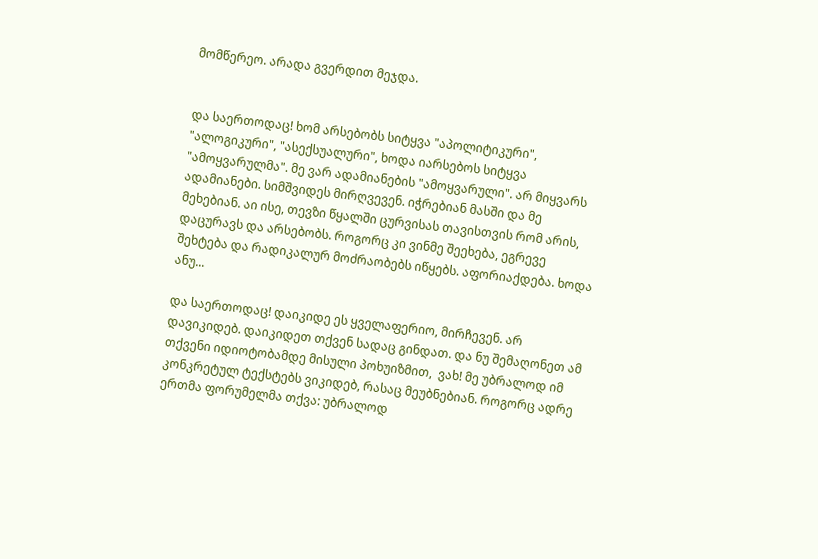მომწერეო. არადა გვერდით მეჯდა.


და საერთოდაც! ხომ არსებობს სიტყვა "აპოლიტიკური", "ალოგიკური", "ასექსუალური", ხოდა იარსებოს სიტყვა "ამოყვარულმა". მე ვარ ადამიანების "ამოყვარული". არ მიყვარს ადამიანები. სიმშვიდეს მირღვევენ. იჭრებიან მასში და მე  მეხებიან. აი ისე, თევზი წყალში ცურვისას თავისთვის რომ არის, დაცურავს და არსებობს. როგორც კი ვინმე შეეხება, ეგრევე შეხტება და რადიკალურ მოძრაობებს იწყებს. აფორიაქდება. ხოდა ანუ...

და საერთოდაც! დაიკიდე ეს ყველაფერიო, მირჩევენ. არ დავიკიდებ. დაიკიდეთ თქვენ სადაც გინდათ. და ნუ შემაღონეთ ამ თქვენი იდიოტობამდე მისული პოხუიზმით,  ვახ! მე უბრალოდ იმ კონკრეტულ ტექსტებს ვიკიდებ, რასაც მეუბნებიან. როგორც ადრე ერთმა ფორუმელმა თქვა: უბრალოდ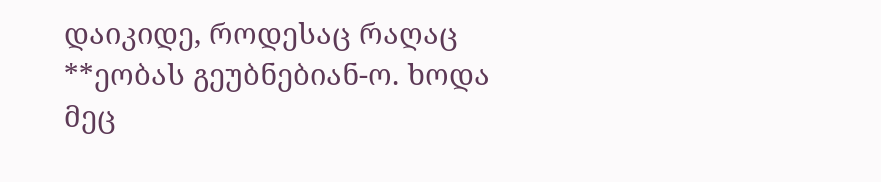დაიკიდე, როდესაც რაღაც **ეობას გეუბნებიან-ო. ხოდა მეც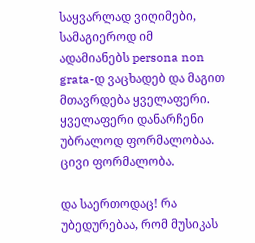საყვარლად ვიღიმები, სამაგიეროდ იმ ადამიანებს persona non grata-დ ვაცხადებ და მაგით მთავრდება ყველაფერი. ყველაფერი დანარჩენი უბრალოდ ფორმალობაა. ცივი ფორმალობა.

და საერთოდაც! რა უბედურებაა, რომ მუსიკას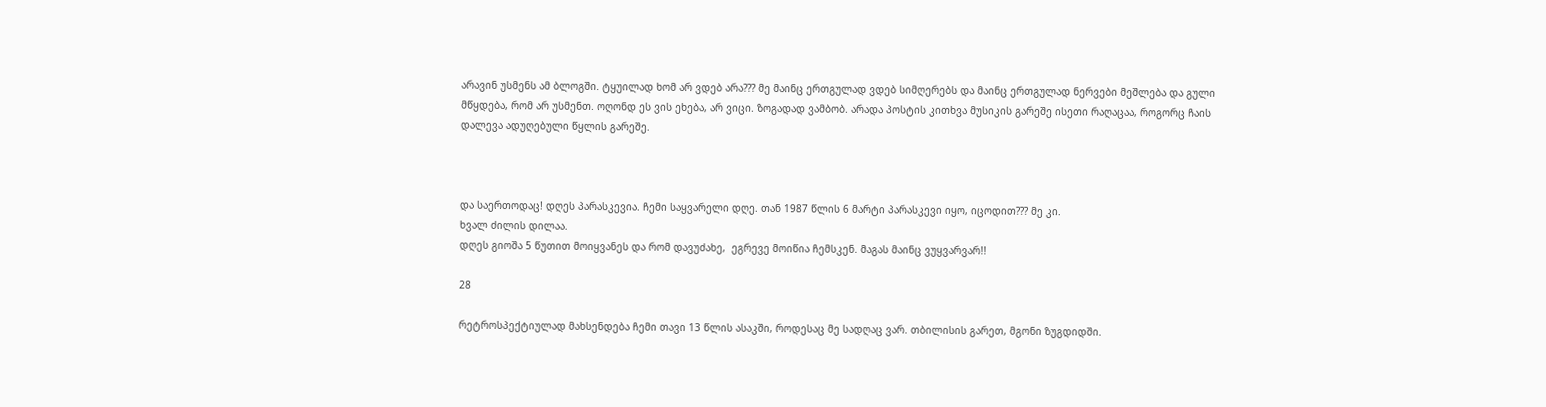არავინ უსმენს ამ ბლოგში. ტყუილად ხომ არ ვდებ არა??? მე მაინც ერთგულად ვდებ სიმღერებს და მაინც ერთგულად ნერვები მეშლება და გული მწყდება, რომ არ უსმენთ. ოღონდ ეს ვის ეხება, არ ვიცი. ზოგადად ვამბობ. არადა პოსტის კითხვა მუსიკის გარეშე ისეთი რაღაცაა, როგორც ჩაის დალევა ადუღებული წყლის გარეშე.



და საერთოდაც! დღეს პარასკევია. ჩემი საყვარელი დღე. თან 1987 წლის 6 მარტი პარასკევი იყო, იცოდით??? მე კი.
ხვალ ძილის დილაა.
დღეს გიოშა 5 წუთით მოიყვანეს და რომ დავუძახე,  ეგრევე მოიწია ჩემსკენ. მაგას მაინც ვუყვარვარ!!

28

რეტროსპექტიულად მახსენდება ჩემი თავი 13 წლის ასაკში, როდესაც მე სადღაც ვარ. თბილისის გარეთ, მგონი ზუგდიდში.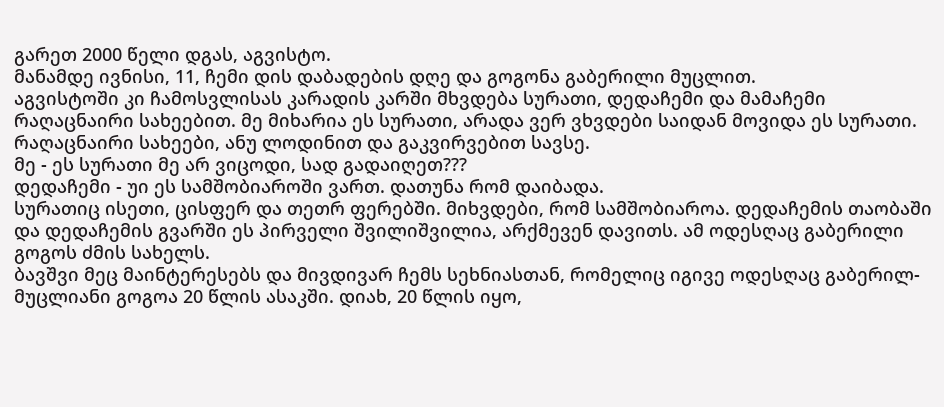გარეთ 2000 წელი დგას, აგვისტო.
მანამდე ივნისი, 11, ჩემი დის დაბადების დღე და გოგონა გაბერილი მუცლით.
აგვისტოში კი ჩამოსვლისას კარადის კარში მხვდება სურათი, დედაჩემი და მამაჩემი რაღაცნაირი სახეებით. მე მიხარია ეს სურათი, არადა ვერ ვხვდები საიდან მოვიდა ეს სურათი. რაღაცნაირი სახეები, ანუ ლოდინით და გაკვირვებით სავსე.
მე - ეს სურათი მე არ ვიცოდი, სად გადაიღეთ???
დედაჩემი - უი ეს სამშობიაროში ვართ. დათუნა რომ დაიბადა.
სურათიც ისეთი, ცისფერ და თეთრ ფერებში. მიხვდები, რომ სამშობიაროა. დედაჩემის თაობაში და დედაჩემის გვარში ეს პირველი შვილიშვილია, არქმევენ დავითს. ამ ოდესღაც გაბერილი გოგოს ძმის სახელს.
ბავშვი მეც მაინტერესებს და მივდივარ ჩემს სეხნიასთან, რომელიც იგივე ოდესღაც გაბერილ-მუცლიანი გოგოა 20 წლის ასაკში. დიახ, 20 წლის იყო,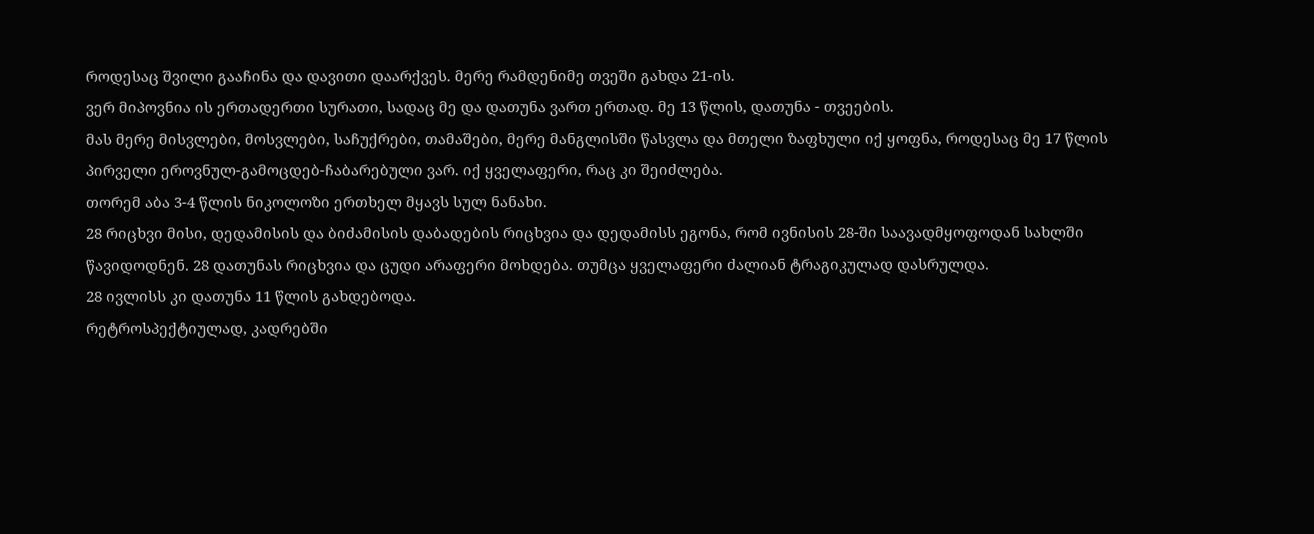როდესაც შვილი გააჩინა და დავითი დაარქვეს. მერე რამდენიმე თვეში გახდა 21-ის.
ვერ მიპოვნია ის ერთადერთი სურათი, სადაც მე და დათუნა ვართ ერთად. მე 13 წლის, დათუნა - თვეების.
მას მერე მისვლები, მოსვლები, საჩუქრები, თამაშები, მერე მანგლისში წასვლა და მთელი ზაფხული იქ ყოფნა, როდესაც მე 17 წლის პირველი ეროვნულ-გამოცდებ-ჩაბარებული ვარ. იქ ყველაფერი, რაც კი შეიძლება.
თორემ აბა 3-4 წლის ნიკოლოზი ერთხელ მყავს სულ ნანახი.
28 რიცხვი მისი, დედამისის და ბიძამისის დაბადების რიცხვია და დედამისს ეგონა, რომ ივნისის 28-ში საავადმყოფოდან სახლში წავიდოდნენ. 28 დათუნას რიცხვია და ცუდი არაფერი მოხდება. თუმცა ყველაფერი ძალიან ტრაგიკულად დასრულდა.
28 ივლისს კი დათუნა 11 წლის გახდებოდა.
რეტროსპექტიულად, კადრებში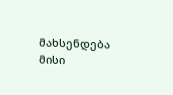მახსენდება მისი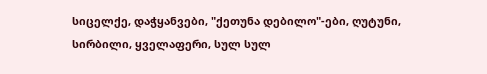სიცელქე, დაჭყანვები, "ქეთუნა დებილო"-ები, ღუტუნი, სირბილი, ყველაფერი, სულ სულ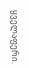ყველაფერი.